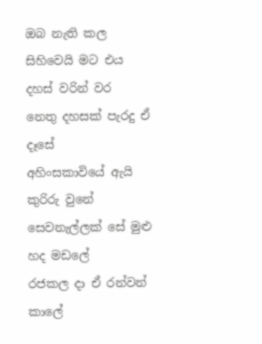ඔබ නැති කල සිහිවෙයි මට එය
දහස් වරින් වර
නෙතු දහසක් පැරදු ඒ දෑසේ
අහිංසකාවියේ ඇයි කුරිරු වුනේ
සෙවනැල්ලක් සේ මුළු හද මඩලේ
රජකල දා ඒ රන්වන් කාලේ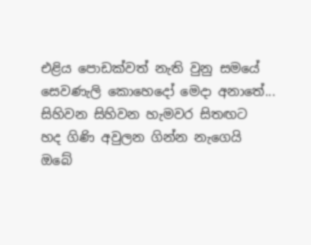එළිය පොඩක්වත් නැති වුනු සමයේ
සෙවණැලි කොහෙදෝ මෙදා අනාතේ...
සිහිවන සිහිවන හැමවර සිතඟට
හද ගිණි අවුලන ගින්න නැගෙයි
ඔබේ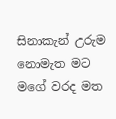සිනාකැන් උරුම නොමැත මට
මගේ වරද මත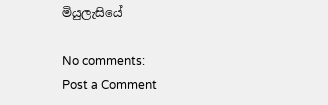මියුලැසියේ

No comments:
Post a Comment